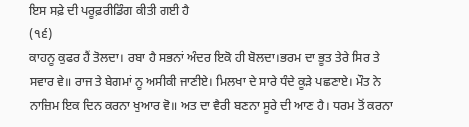ਇਸ ਸਫ਼ੇ ਦੀ ਪਰੂਫ਼ਰੀਡਿੰਗ ਕੀਤੀ ਗਈ ਹੈ
(੧੬)
ਕਾਹਨੂ ਕੁਫਰ ਹੈਂ ਤੋਲਦਾ। ਰਬਾ ਹੈ ਸਭਨਾਂ ਅੰਦਰ ਇਕੋ ਹੀ ਬੋਲਦਾ।ਭਰਮ ਦਾ ਭੂਤ ਤੇਰੇ ਸਿਰ ਤੇ ਸਵਾਰ ਵੇ॥ ਰਾਜ ਤੇ ਬੇਗਮਾਂ ਨੂ ਅਸੀਕੀ ਜਾਣੀਏ। ਮਿਲਖਾ ਦੇ ਸਾਰੇ ਧੰਦੇ ਕੂੜੇ ਪਛਣਾਏ। ਮੌਤ ਨੇ ਨਾਜ਼ਿਮ ਇਕ ਦਿਨ ਕਰਨਾ ਖੁਆਰ ਵੋ॥ ਅਤ ਦਾ ਵੈਰੀ ਬਣਨਾ ਸੂਰੇ ਦੀ ਆਣ ਹੈ। ਧਰਮ ਤੋਂ ਕਰਨਾ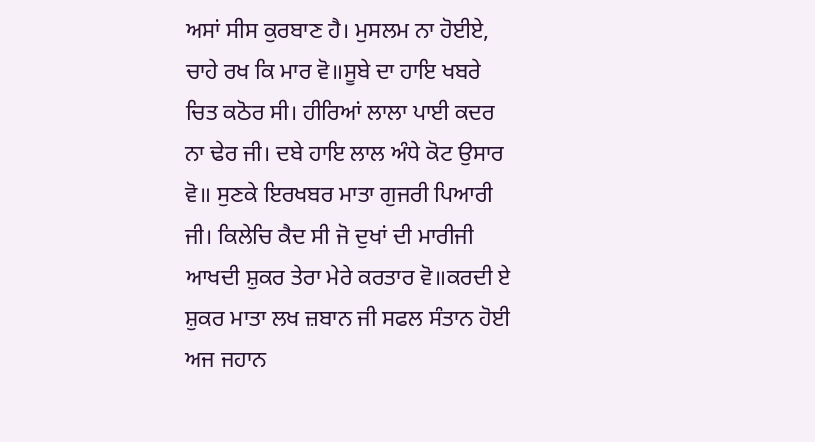ਅਸਾਂ ਸੀਸ ਕੁਰਬਾਣ ਹੈ। ਮੁਸਲਮ ਨਾ ਹੋਈਏ, ਚਾਹੇ ਰਖ ਕਿ ਮਾਰ ਵੋ॥ਸੂਬੇ ਦਾ ਹਾਇ ਖਬਰੇ ਚਿਤ ਕਠੋਰ ਸੀ। ਹੀਰਿਆਂ ਲਾਲਾ ਪਾਈ ਕਦਰ ਨਾ ਢੇਰ ਜੀ। ਦਬੇ ਹਾਇ ਲਾਲ ਅੰਧੇ ਕੋਟ ਉਸਾਰ ਵੋ॥ ਸੁਣਕੇ ਇਰਖਬਰ ਮਾਤਾ ਗੁਜਰੀ ਪਿਆਰੀ ਜੀ। ਕਿਲੇਚਿ ਕੈਦ ਸੀ ਜੋ ਦੁਖਾਂ ਦੀ ਮਾਰੀਜੀ ਆਖਦੀ ਸ਼ੁਕਰ ਤੇਰਾ ਮੇਰੇ ਕਰਤਾਰ ਵੋ॥ਕਰਦੀ ਏ ਸ਼ੁਕਰ ਮਾਤਾ ਲਖ ਜ਼ਬਾਨ ਜੀ ਸਫਲ ਸੰਤਾਨ ਹੋਈ ਅਜ ਜਹਾਨ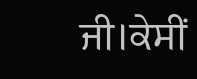ਜੀ।ਕੇਸੀਂ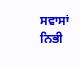ਸਵਾਸਾਂ ਨਿਭੀ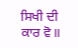ਸਿਖੀ ਦੀ ਕਾਰ ਵੋ॥